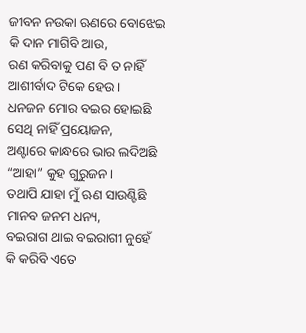ଜୀବନ ନଉକା ଋଣରେ ବୋଝେଇ
କି ଦାନ ମାଗିବି ଆଉ,
ରଣ କରିବାକୁ ପଣ ବି ତ ନାହିଁ
ଆଶୀର୍ବାଦ ଟିକେ ହେଉ।
ଧନଜନ ମୋର ବଇର ହୋଇଛି
ସେଥି ନାହିଁ ପ୍ରୟୋଜନ,
ଅଣ୍ଟାରେ କାନ୍ଧରେ ଭାର ଲଦିଅଛି
“ଆହା” କୁହ ଗୁରୁଜନ।
ତଥାପି ଯାହା ମୁଁ ଋଣ ସାଉଣ୍ଟିଛି
ମାନବ ଜନମ ଧନ୍ୟ,
ବଇରାଗ ଥାଇ ବଇରାଗୀ ନୁହେଁ
କି କରିବି ଏତେ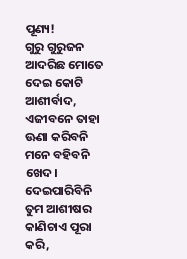ପୂଣ୍ୟ!
ଗୁରୁ ଗୁରୁଜନ ଆଦରିଛ ମୋତେ
ଦେଇ କୋଟି ଆଶୀର୍ବାଦ,
ଏଜୀବନେ ତାହା ଊଣା କରିବନି
ମନେ ବହିବନି ଖେଦ।
ଦେଇପାରିବିନି ତୁମ ଆଶୀଷର
କାଣିଚାଏ ପୂରା କରି,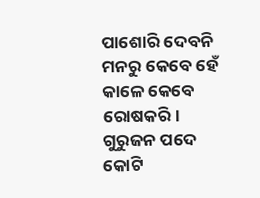ପାଶୋରି ଦେବନି ମନରୁ କେବେ ହେଁ
କାଳେ କେବେ ରୋଷକରି।
ଗୁରୁଜନ ପଦେ କୋଟି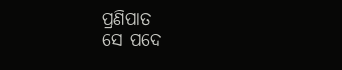ପ୍ରଣିପାତ
ସେ ପଦେ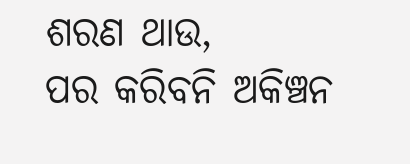ଶରଣ ଥାଉ,
ପର କରିବନି ଅକିଞ୍ଚନ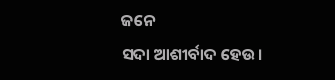ଜନେ
ସଦା ଆଶୀର୍ବାଦ ହେଉ।